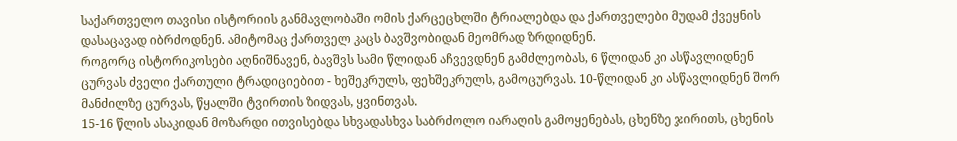საქართველო თავისი ისტორიის განმავლობაში ომის ქარცეცხლში ტრიალებდა და ქართველები მუდამ ქვეყნის დასაცავად იბრძოდნენ. ამიტომაც ქართველ კაცს ბავშვობიდან მეომრად ზრდიდნენ.
როგორც ისტორიკოსები აღნიშნავენ, ბავშვს სამი წლიდან აჩვევდნენ გამძლეობას, 6 წლიდან კი ასწავლიდნენ ცურვას ძველი ქართული ტრადიციებით - ხეშეკრულს, ფეხშეკრულს, გამოცურვას. 10-წლიდან კი ასწავლიდნენ შორ მანძილზე ცურვას, წყალში ტვირთის ზიდვას, ყვინთვას.
15-16 წლის ასაკიდან მოზარდი ითვისებდა სხვადასხვა საბრძოლო იარაღის გამოყენებას, ცხენზე ჯირითს, ცხენის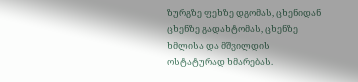ზურგზე ფეხზე დგომას, ცხენიდან ცხენზე გადახტომას, ცხენზე ხმლისა და მშვილდის ოსტატურად ხმარებას.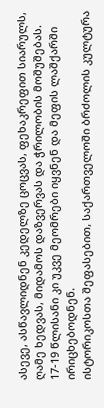ასევე, ასწავლიდნენ კედელზე ცოცვას, ფეხაკრეფით სიარულს, ღამე ხედვას, მიდამოს დაზვერვას და ჭრილობის მოშუშებას. 17-19 წლისანი კი უკვე მეომრები იყვნენ და მეფის ლაშქარში ირიცხებოდნენ.
ისტორიკოსთა შეფასებით, საქართველოში ბრძოლის კულტურა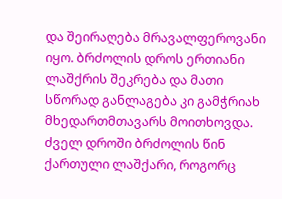და შეირაღება მრავალფეროვანი იყო. ბრძოლის დროს ერთიანი ლაშქრის შეკრება და მათი სწორად განლაგება კი გამჭრიახ მხედართმთავარს მოითხოვდა.
ძველ დროში ბრძოლის წინ ქართული ლაშქარი, როგორც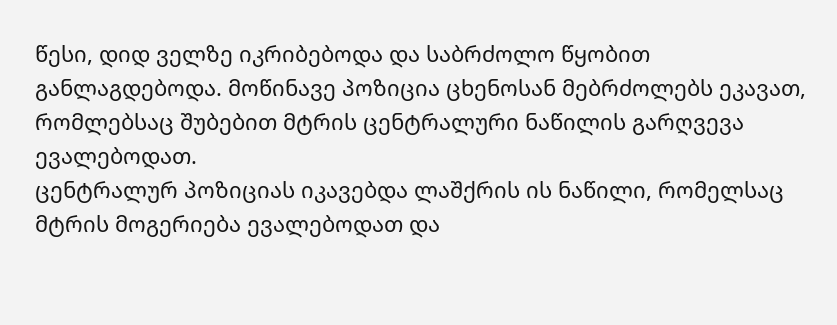წესი, დიდ ველზე იკრიბებოდა და საბრძოლო წყობით განლაგდებოდა. მოწინავე პოზიცია ცხენოსან მებრძოლებს ეკავათ, რომლებსაც შუბებით მტრის ცენტრალური ნაწილის გარღვევა ევალებოდათ.
ცენტრალურ პოზიციას იკავებდა ლაშქრის ის ნაწილი, რომელსაც მტრის მოგერიება ევალებოდათ და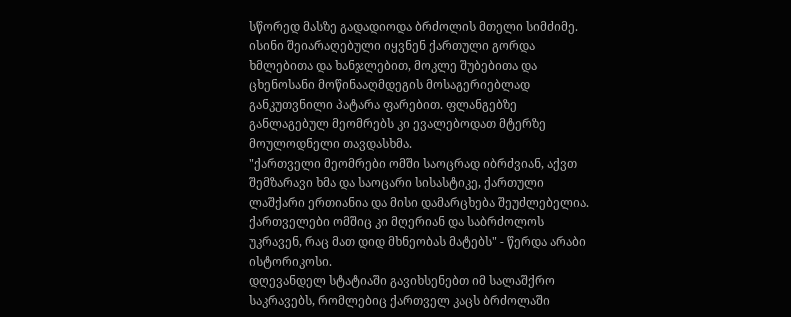სწორედ მასზე გადადიოდა ბრძოლის მთელი სიმძიმე.
ისინი შეიარაღებული იყვნენ ქართული გორდა ხმლებითა და ხანჯლებით, მოკლე შუბებითა და ცხენოსანი მოწინააღმდეგის მოსაგერიებლად განკუთვნილი პატარა ფარებით. ფლანგებზე განლაგებულ მეომრებს კი ევალებოდათ მტერზე მოულოდნელი თავდასხმა.
"ქართველი მეომრები ომში საოცრად იბრძვიან, აქვთ შემზარავი ხმა და საოცარი სისასტიკე, ქართული ლაშქარი ერთიანია და მისი დამარცხება შეუძლებელია. ქართველები ომშიც კი მღერიან და საბრძოლოს უკრავენ, რაც მათ დიდ მხნეობას მატებს" - წერდა არაბი ისტორიკოსი.
დღევანდელ სტატიაში გავიხსენებთ იმ სალაშქრო საკრავებს, რომლებიც ქართველ კაცს ბრძოლაში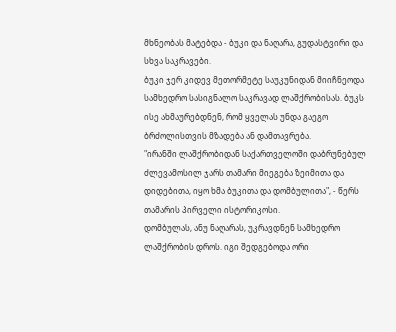მხნეობას მატებდა - ბუკი და ნაღარა, გუდასტვირი და სხვა საკრავები.
ბუკი ჯერ კიდევ მეთორმეტე საუკუნიდან მიიჩნეოდა სამხედრო სასიგნალო საკრავად ლაშქრობისას. ბუკს ისე ახმაურებდნენ, რომ ყველას უნდა გაეგო ბრძოლისთვის მზადება ან დამთავრება.
"ირანში ლაშქრობიდან საქართველოში დაბრუნებულ ძლევამოსილ ჯარს თამარი მიეგება ზეიმითა და დიდებითა, იყო ხმა ბუკითა და დომბულითა", - წერს თამარის პირველი ისტორიკოსი.
დომბულას, ანუ ნაღარას, უკრავდნენ სამხედრო ლაშქრობის დროს. იგი შედგებოდა ორი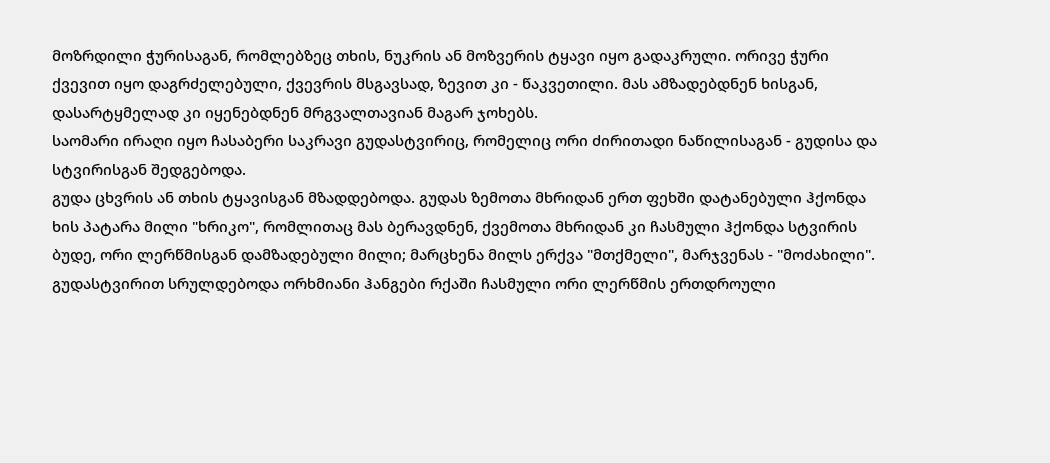მოზრდილი ჭურისაგან, რომლებზეც თხის, ნუკრის ან მოზვერის ტყავი იყო გადაკრული. ორივე ჭური ქვევით იყო დაგრძელებული, ქვევრის მსგავსად, ზევით კი - წაკვეთილი. მას ამზადებდნენ ხისგან, დასარტყმელად კი იყენებდნენ მრგვალთავიან მაგარ ჯოხებს.
საომარი ირაღი იყო ჩასაბერი საკრავი გუდასტვირიც, რომელიც ორი ძირითადი ნაწილისაგან - გუდისა და სტვირისგან შედგებოდა.
გუდა ცხვრის ან თხის ტყავისგან მზადდებოდა. გუდას ზემოთა მხრიდან ერთ ფეხში დატანებული ჰქონდა ხის პატარა მილი "ხრიკო", რომლითაც მას ბერავდნენ, ქვემოთა მხრიდან კი ჩასმული ჰქონდა სტვირის ბუდე, ორი ლერწმისგან დამზადებული მილი; მარცხენა მილს ერქვა "მთქმელი", მარჯვენას - "მოძახილი".
გუდასტვირით სრულდებოდა ორხმიანი ჰანგები რქაში ჩასმული ორი ლერწმის ერთდროული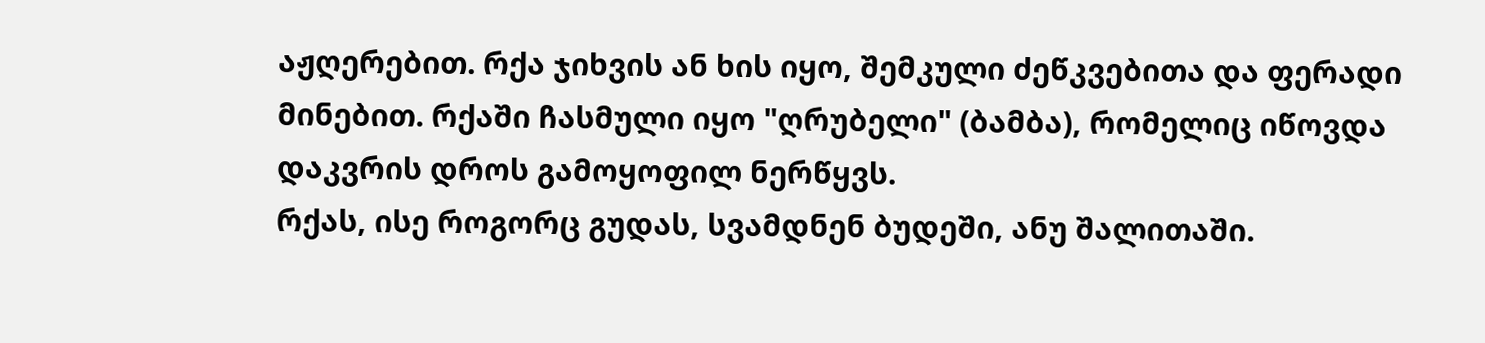აჟღერებით. რქა ჯიხვის ან ხის იყო, შემკული ძეწკვებითა და ფერადი მინებით. რქაში ჩასმული იყო "ღრუბელი" (ბამბა), რომელიც იწოვდა დაკვრის დროს გამოყოფილ ნერწყვს.
რქას, ისე როგორც გუდას, სვამდნენ ბუდეში, ანუ შალითაში.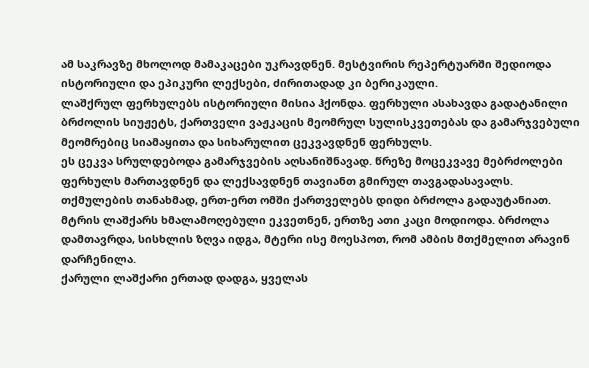ამ საკრავზე მხოლოდ მამაკაცები უკრავდნენ. მესტვირის რეპერტუარში შედიოდა ისტორიული და ეპიკური ლექსები, ძირითადად კი ბერიკაული.
ლაშქრულ ფერხულებს ისტორიული მისია ჰქონდა. ფერხული ასახავდა გადატანილი ბრძოლის სიუჟეტს, ქართველი ვაჟკაცის მეომრულ სულისკვეთებას და გამარჯვებული მეომრებიც სიამაყითა და სიხარულით ცეკვავდნენ ფერხულს.
ეს ცეკვა სრულდებოდა გამარჯვების აღსანიშნავად. წრეზე მოცეკვავე მებრძოლები ფერხულს მართავდნენ და ლექსავდნენ თავიანთ გმირულ თავგადასავალს.
თქმულების თანახმად, ერთ-ერთ ომში ქართველებს დიდი ბრძოლა გადაუტანიათ. მტრის ლაშქარს ხმალამოღებული ეკვეთნენ, ერთზე ათი კაცი მოდიოდა. ბრძოლა დამთავრდა, სისხლის ზღვა იდგა, მტერი ისე მოესპოთ, რომ ამბის მთქმელით არავინ დარჩენილა.
ქარული ლაშქარი ერთად დადგა, ყველას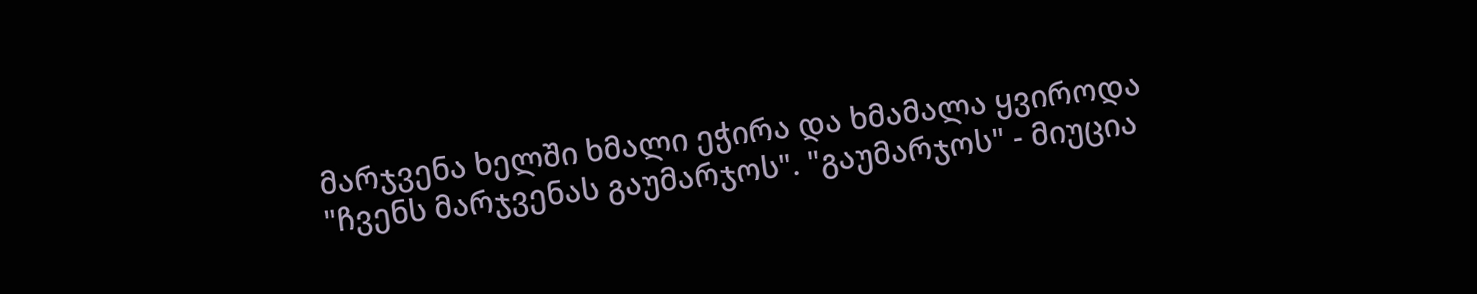მარჯვენა ხელში ხმალი ეჭირა და ხმამალა ყვიროდა "ჩვენს მარჯვენას გაუმარჯოს". "გაუმარჯოს" - მიუცია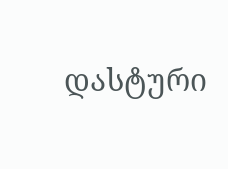დასტური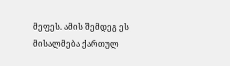მეფეს. ამის შემდეგ ეს მისალმება ქართულ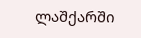ლაშქარში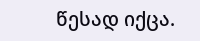წესად იქცა.